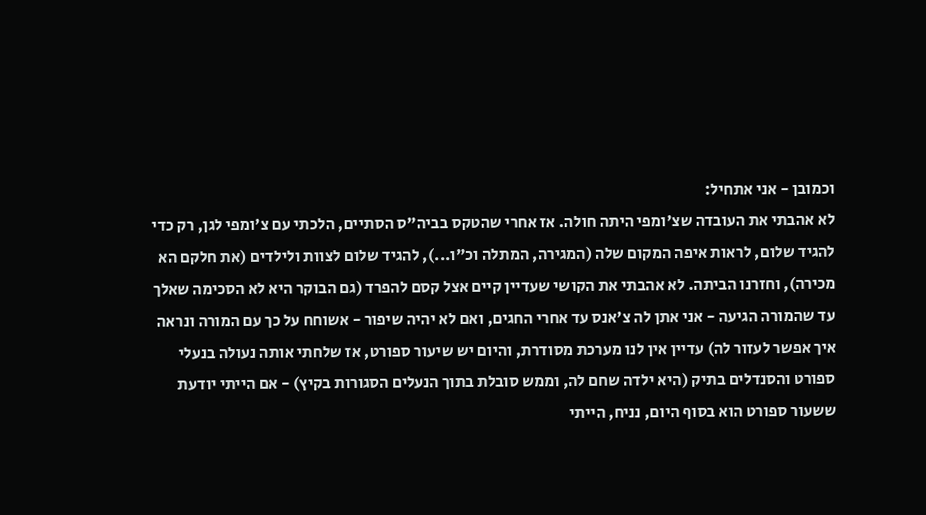וכמובן - אני אתחיל:
לא אהבתי את העובדה שצ'ומפי היתה חולה. אז אחרי שהטקס בביה"ס הסתיים, הלכתי עם צ'ומפי לגן, רק כדי להגיד שלום, לראות איפה המקום שלה (המגירה, המתלה וכ"ו...), להגיד שלום לצוות ולילדים (את חלקם הא מכירה), וחזרנו הביתה. לא אהבתי את הקושי שעדיין קיים אצל קסם להפרד (גם הבוקר היא לא הסכימה שאלך עד שהמורה הגיעה - אני אתן לה צ'אנס עד אחרי החגים, ואם לא יהיה שיפור - אשוחח על כך עם המורה ונראה איך אפשר לעזור לה) עדיין אין לנו מערכת מסודרת, והיום יש שיעור ספורט, אז שלחתי אותה נעולה בנעלי ספורט והסנדלים בתיק (היא ילדה שחם לה, וממש סובלת בתוך הנעלים הסגורות בקיץ) - אם הייתי יודעת ששעור ספורט הוא בסוף היום, נניח, הייתי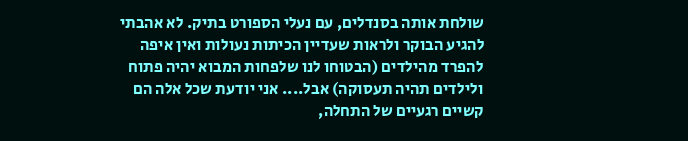שולחת אותה בסנדלים, עם נעלי הספורט בתיק. לא אהבתי להגיע הבוקר ולראות שעדיין הכיתות נעולות ואין איפה להפרד מהילדים (הבטוחו לנו שלפחות המבוא יהיה פתוח ולילדים תהיה תעסוקה) אבל.... אני יודעת שכל אלה הם קשיים רגעיים של התחלה,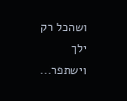ושהכל רק ילך וישתפר...